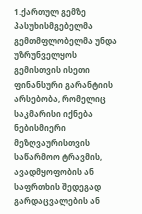1.ქართულ გემზე პასუხისმგებელმა გემთმფლობელმა უნდა უზრუნველყოს გემისთვის ისეთი ფინანსური გარანტიის არსებობა, რომელიც საკმარისი იქნება ნებისმიერი მეზღვაურისთვის საწარმოო ტრავმის, ავადმყოფობის ან საფრთხის შედეგად გარდაცვალების ან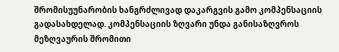შრომისუუნარობის ხანგრძლივად დაკარგვის გამო კომპენსაციის გადასახდელად. კომპენსაციის ზღვარი უნდა განისაზღვროს მეზღვაურის შრომითი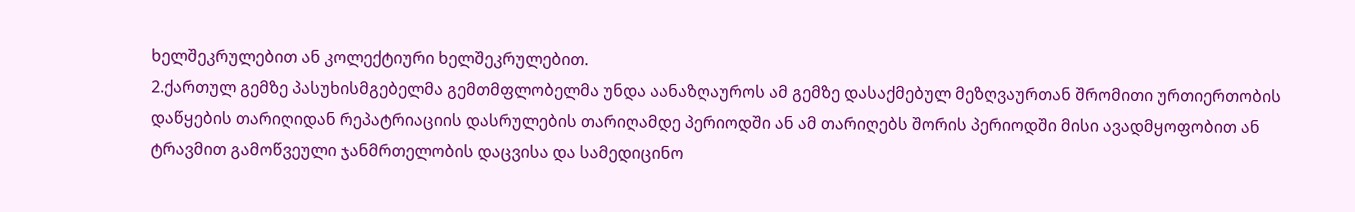ხელშეკრულებით ან კოლექტიური ხელშეკრულებით.
2.ქართულ გემზე პასუხისმგებელმა გემთმფლობელმა უნდა აანაზღაუროს ამ გემზე დასაქმებულ მეზღვაურთან შრომითი ურთიერთობის დაწყების თარიღიდან რეპატრიაციის დასრულების თარიღამდე პერიოდში ან ამ თარიღებს შორის პერიოდში მისი ავადმყოფობით ან ტრავმით გამოწვეული ჯანმრთელობის დაცვისა და სამედიცინო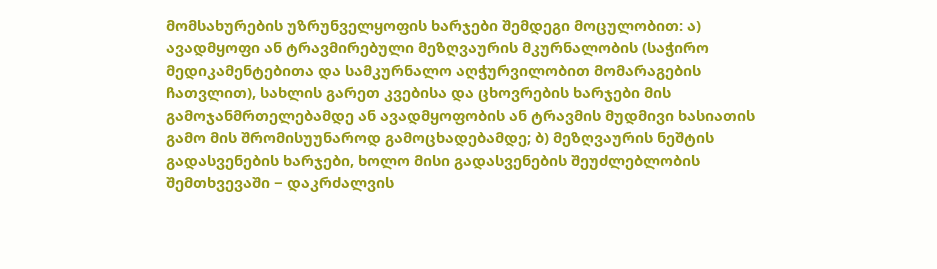მომსახურების უზრუნველყოფის ხარჯები შემდეგი მოცულობით: ა) ავადმყოფი ან ტრავმირებული მეზღვაურის მკურნალობის (საჭირო მედიკამენტებითა და სამკურნალო აღჭურვილობით მომარაგების ჩათვლით), სახლის გარეთ კვებისა და ცხოვრების ხარჯები მის გამოჯანმრთელებამდე ან ავადმყოფობის ან ტრავმის მუდმივი ხასიათის გამო მის შრომისუუნაროდ გამოცხადებამდე; ბ) მეზღვაურის ნეშტის გადასვენების ხარჯები, ხოლო მისი გადასვენების შეუძლებლობის შემთხვევაში − დაკრძალვის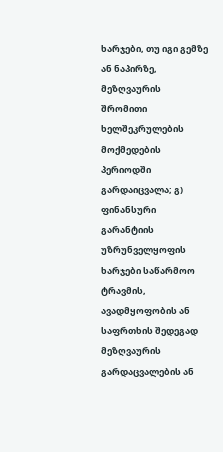ხარჯები, თუ იგი გემზე ან ნაპირზე, მეზღვაურის შრომითი ხელშეკრულების მოქმედების პერიოდში გარდაიცვალა; გ) ფინანსური გარანტიის უზრუნველყოფის ხარჯები საწარმოო ტრავმის, ავადმყოფობის ან საფრთხის შედეგად მეზღვაურის გარდაცვალების ან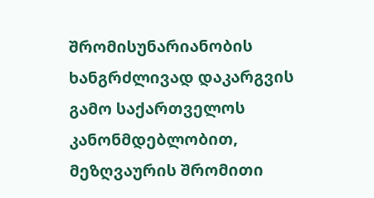შრომისუნარიანობის ხანგრძლივად დაკარგვის გამო საქართველოს კანონმდებლობით, მეზღვაურის შრომითი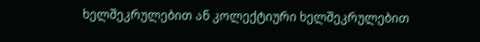ხელშეკრულებით ან კოლექტიური ხელშეკრულებით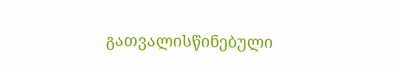გათვალისწინებული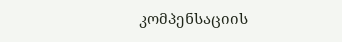კომპენსაციის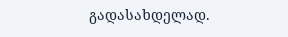გადასახდელად.